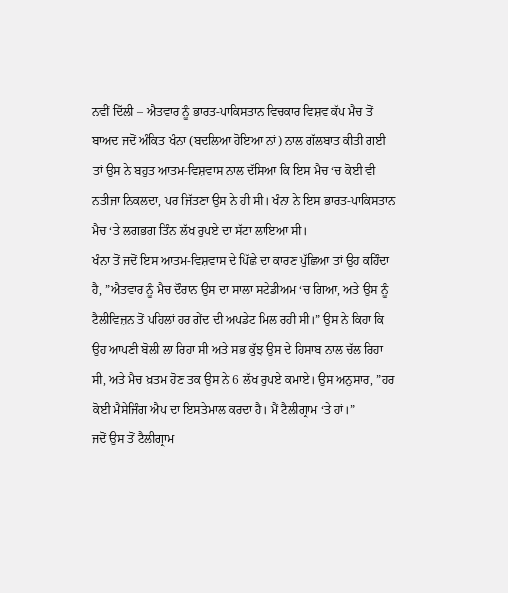ਨਵੀਂ ਦਿੱਲੀ – ਐਤਵਾਰ ਨੂੰ ਭਾਰਤ-ਪਾਕਿਸਤਾਨ ਵਿਚਕਾਰ ਵਿਸ਼ਵ ਕੱਪ ਮੈਚ ਤੋਂ ਬਾਅਦ ਜਦੋਂ ਅੰਕਿਤ ਖੰਨਾ (ਬਦਲਿਆ ਹੋਇਆ ਨਾਂ) ਨਾਲ ਗੱਲਬਾਤ ਕੀਤੀ ਗਈ ਤਾਂ ਉਸ ਨੇ ਬਹੁਤ ਆਤਮ-ਵਿਸ਼ਵਾਸ ਨਾਲ ਦੱਸਿਆ ਕਿ ਇਸ ਮੈਚ ‘ਚ ਕੋਈ ਵੀ ਨਤੀਜਾ ਨਿਕਲਦਾ, ਪਰ ਜਿੱਤਣਾ ਉਸ ਨੇ ਹੀ ਸੀ। ਖੰਨਾ ਨੇ ਇਸ ਭਾਰਤ-ਪਾਕਿਸਤਾਨ ਮੈਚ ‘ਤੇ ਲਗਭਗ ਤਿੰਨ ਲੱਖ ਰੁਪਏ ਦਾ ਸੱਟਾ ਲਾਇਆ ਸੀ।
ਖੰਨਾ ਤੋਂ ਜਦੋਂ ਇਸ ਆਤਮ-ਵਿਸ਼ਵਾਸ ਦੇ ਪਿੱਛੇ ਦਾ ਕਾਰਣ ਪੁੱਛਿਆ ਤਾਂ ਉਹ ਕਹਿੰਦਾ ਹੈ, ”ਐਤਵਾਰ ਨੂੰ ਮੈਚ ਦੌਰਾਨ ਉਸ ਦਾ ਸਾਲਾ ਸਟੇਡੀਅਮ ‘ਚ ਗਿਆ, ਅਤੇ ਉਸ ਨੂੰ ਟੈਲੀਵਿਜ਼ਨ ਤੋਂ ਪਹਿਲਾਂ ਹਰ ਗੇਂਦ ਦੀ ਅਪਡੇਟ ਮਿਲ ਰਹੀ ਸੀ।” ਉਸ ਨੇ ਕਿਹਾ ਕਿ ਉਹ ਆਪਣੀ ਬੋਲੀ ਲਾ ਰਿਹਾ ਸੀ ਅਤੇ ਸਭ ਕੁੱਝ ਉਸ ਦੇ ਹਿਸਾਬ ਨਾਲ ਚੱਲ ਰਿਹਾ ਸੀ, ਅਤੇ ਮੈਚ ਖ਼ਤਮ ਹੋਣ ਤਕ ਉਸ ਨੇ 6 ਲੱਖ ਰੁਪਏ ਕਮਾਏ। ਉਸ ਅਨੁਸਾਰ, ”ਹਰ ਕੋਈ ਮੈਸੇਜਿੰਗ ਐਪ ਦਾ ਇਸਤੇਮਾਲ ਕਰਦਾ ਹੈ। ਮੈਂ ਟੈਲੀਗ੍ਰਾਮ ‘ਤੇ ਹਾਂ।”
ਜਦੋਂ ਉਸ ਤੋਂ ਟੈਲੀਗ੍ਰਾਮ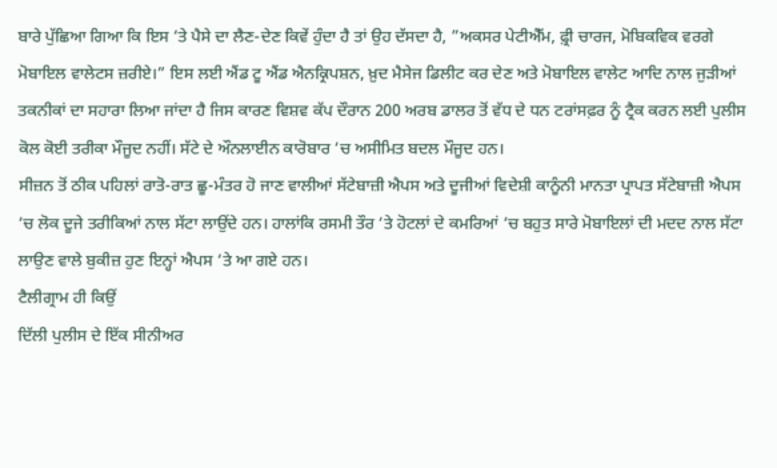ਬਾਰੇ ਪੁੱਛਿਆ ਗਿਆ ਕਿ ਇਸ ‘ਤੇ ਪੈਸੇ ਦਾ ਲੈਣ-ਦੇਣ ਕਿਵੇਂ ਹੁੰਦਾ ਹੈ ਤਾਂ ਉਹ ਦੱਸਦਾ ਹੈ, ”ਅਕਸਰ ਪੇਟੀਐੱਮ, ਫ਼੍ਰੀ ਚਾਰਜ, ਮੋਬਿਕਵਿਕ ਵਰਗੇ ਮੋਬਾਇਲ ਵਾਲੇਟਸ ਜ਼ਰੀਏ।” ਇਸ ਲਈ ਐਂਡ ਟੂ ਐਂਡ ਐਨਕ੍ਰਿਪਸ਼ਨ, ਖ਼ੁਦ ਮੈਸੇਜ ਡਿਲੀਟ ਕਰ ਦੇਣ ਅਤੇ ਮੋਬਾਇਲ ਵਾਲੇਟ ਆਦਿ ਨਾਲ ਜੁੜੀਆਂ ਤਕਨੀਕਾਂ ਦਾ ਸਹਾਰਾ ਲਿਆ ਜਾਂਦਾ ਹੈ ਜਿਸ ਕਾਰਣ ਵਿਸ਼ਵ ਕੱਪ ਦੌਰਾਨ 200 ਅਰਬ ਡਾਲਰ ਤੋਂ ਵੱਧ ਦੇ ਧਨ ਟਰਾਂਸਫ਼ਰ ਨੂੰ ਟ੍ਰੈਕ ਕਰਨ ਲਈ ਪੁਲੀਸ ਕੋਲ ਕੋਈ ਤਰੀਕਾ ਮੌਜੂਦ ਨਹੀਂ। ਸੱਟੇ ਦੇ ਔਨਲਾਈਨ ਕਾਰੋਬਾਰ ‘ਚ ਅਸੀਮਿਤ ਬਦਲ ਮੌਜੂਦ ਹਨ।
ਸੀਜ਼ਨ ਤੋਂ ਠੀਕ ਪਹਿਲਾਂ ਰਾਤੋ-ਰਾਤ ਛੂ-ਮੰਤਰ ਹੋ ਜਾਣ ਵਾਲੀਆਂ ਸੱਟੇਬਾਜ਼ੀ ਐਪਸ ਅਤੇ ਦੂਜੀਆਂ ਵਿਦੇਸ਼ੀ ਕਾਨੂੰਨੀ ਮਾਨਤਾ ਪ੍ਰਾਪਤ ਸੱਟੇਬਾਜ਼ੀ ਐਪਸ ‘ਚ ਲੋਕ ਦੂਜੇ ਤਰੀਕਿਆਂ ਨਾਲ ਸੱਟਾ ਲਾਉਂਦੇ ਹਨ। ਹਾਲਾਂਕਿ ਰਸਮੀ ਤੌਰ ‘ਤੇ ਹੋਟਲਾਂ ਦੇ ਕਮਰਿਆਂ ‘ਚ ਬਹੁਤ ਸਾਰੇ ਮੋਬਾਇਲਾਂ ਦੀ ਮਦਦ ਨਾਲ ਸੱਟਾ ਲਾਉਣ ਵਾਲੇ ਬੁਕੀਜ਼ ਹੁਣ ਇਨ੍ਹਾਂ ਐਪਸ ‘ਤੇ ਆ ਗਏ ਹਨ।
ਟੈਲੀਗ੍ਰਾਮ ਹੀ ਕਿਉਂ
ਦਿੱਲੀ ਪੁਲੀਸ ਦੇ ਇੱਕ ਸੀਨੀਅਰ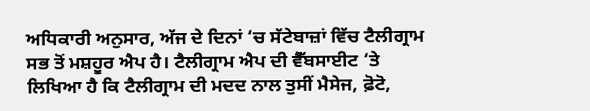ਅਧਿਕਾਰੀ ਅਨੁਸਾਰ, ਅੱਜ ਦੇ ਦਿਨਾਂ ‘ਚ ਸੱਟੇਬਾਜ਼ਾਂ ਵਿੱਚ ਟੈਲੀਗ੍ਰਾਮ ਸਭ ਤੋਂ ਮਸ਼ਹੂਰ ਐਪ ਹੈ। ਟੈਲੀਗ੍ਰਾਮ ਐਪ ਦੀ ਵੈੱਬਸਾਈਟ ‘ਤੇ ਲਿਖਿਆ ਹੈ ਕਿ ਟੈਲੀਗ੍ਰਾਮ ਦੀ ਮਦਦ ਨਾਲ ਤੁਸੀਂ ਮੈਸੇਜ, ਫ਼ੋਟੋ,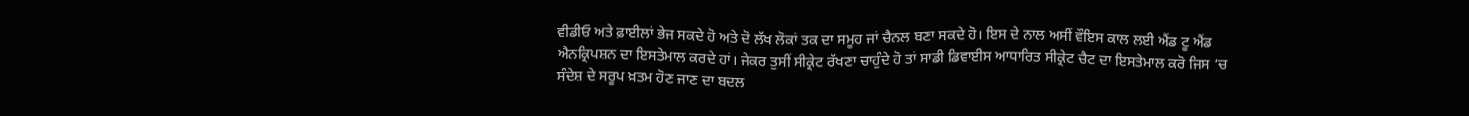ਵੀਡੀਓ ਅਤੇ ਫ਼ਾਈਲਾਂ ਭੇਜ ਸਕਦੇ ਹੋ ਅਤੇ ਦੋ ਲੱਖ ਲੋਕਾਂ ਤਕ ਦਾ ਸਮੂਹ ਜਾਂ ਚੈਨਲ ਬਣਾ ਸਕਦੇ ਹੋ। ਇਸ ਦੇ ਨਾਲ ਅਸੀਂ ਵੌਇਸ ਕਾਲ ਲਈ ਐਂਡ ਟੂ ਐਂਡ ਐਨਕ੍ਰਿਪਸ਼ਨ ਦਾ ਇਸਤੇਮਾਲ ਕਰਦੇ ਹਾਂ। ਜੇਕਰ ਤੁਸੀਂ ਸੀਕ੍ਰੇਟ ਰੱਖਣਾ ਚਾਹੁੰਦੇ ਹੋ ਤਾਂ ਸਾਡੀ ਡਿਵਾਈਸ ਆਧਾਰਿਤ ਸੀਕ੍ਰੇਟ ਚੈਟ ਦਾ ਇਸਤੇਮਾਲ ਕਰੋ ਜਿਸ ‘ਚ ਸੰਦੇਸ਼ ਦੇ ਸਰੂਪ ਖ਼ਤਮ ਹੋਣ ਜਾਣ ਦਾ ਬਦਲ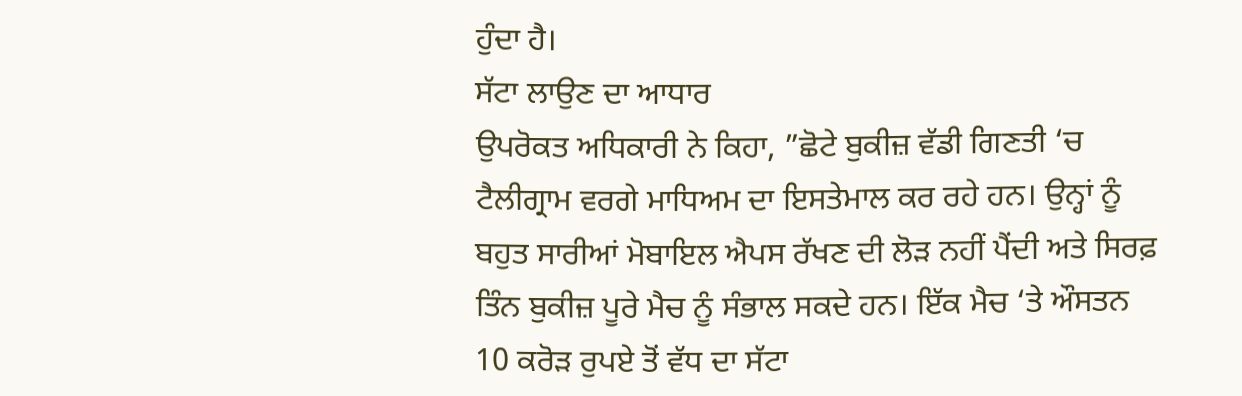ਹੁੰਦਾ ਹੈ।
ਸੱਟਾ ਲਾਉਣ ਦਾ ਆਧਾਰ
ਉਪਰੋਕਤ ਅਧਿਕਾਰੀ ਨੇ ਕਿਹਾ, ”ਛੋਟੇ ਬੁਕੀਜ਼ ਵੱਡੀ ਗਿਣਤੀ ‘ਚ ਟੈਲੀਗ੍ਰਾਮ ਵਰਗੇ ਮਾਧਿਅਮ ਦਾ ਇਸਤੇਮਾਲ ਕਰ ਰਹੇ ਹਨ। ਉਨ੍ਹਾਂ ਨੂੰ ਬਹੁਤ ਸਾਰੀਆਂ ਮੋਬਾਇਲ ਐਪਸ ਰੱਖਣ ਦੀ ਲੋੜ ਨਹੀਂ ਪੈਂਦੀ ਅਤੇ ਸਿਰਫ਼ ਤਿੰਨ ਬੁਕੀਜ਼ ਪੂਰੇ ਮੈਚ ਨੂੰ ਸੰਭਾਲ ਸਕਦੇ ਹਨ। ਇੱਕ ਮੈਚ ‘ਤੇ ਔਸਤਨ 10 ਕਰੋੜ ਰੁਪਏ ਤੋਂ ਵੱਧ ਦਾ ਸੱਟਾ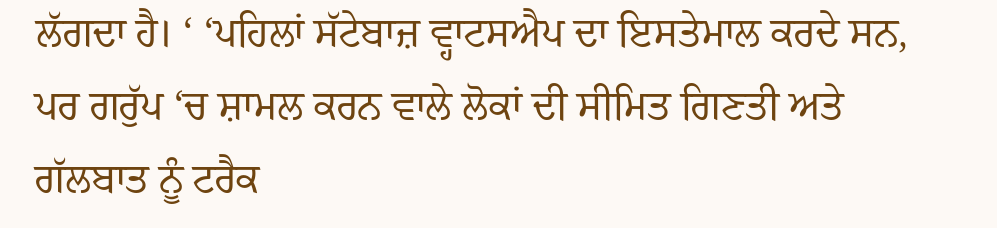ਲੱਗਦਾ ਹੈ। ‘ ‘ਪਹਿਲਾਂ ਸੱਟੇਬਾਜ਼ ਵ੍ਹਾਟਸਐਪ ਦਾ ਇਸਤੇਮਾਲ ਕਰਦੇ ਸਨ, ਪਰ ਗਰੁੱਪ ‘ਚ ਸ਼ਾਮਲ ਕਰਨ ਵਾਲੇ ਲੋਕਾਂ ਦੀ ਸੀਮਿਤ ਗਿਣਤੀ ਅਤੇ ਗੱਲਬਾਤ ਨੂੰ ਟਰੈਕ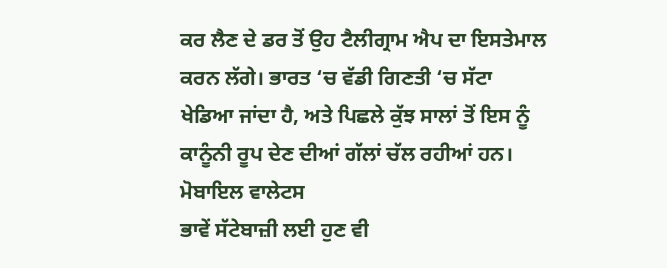ਕਰ ਲੈਣ ਦੇ ਡਰ ਤੋਂ ਉਹ ਟੈਲੀਗ੍ਰਾਮ ਐਪ ਦਾ ਇਸਤੇਮਾਲ ਕਰਨ ਲੱਗੇ। ਭਾਰਤ ‘ਚ ਵੱਡੀ ਗਿਣਤੀ ‘ਚ ਸੱਟਾ ਖੇਡਿਆ ਜਾਂਦਾ ਹੈ, ਅਤੇ ਪਿਛਲੇ ਕੁੱਝ ਸਾਲਾਂ ਤੋਂ ਇਸ ਨੂੰ ਕਾਨੂੰਨੀ ਰੂਪ ਦੇਣ ਦੀਆਂ ਗੱਲਾਂ ਚੱਲ ਰਹੀਆਂ ਹਨ।
ਮੋਬਾਇਲ ਵਾਲੇਟਸ
ਭਾਵੇਂ ਸੱਟੇਬਾਜ਼ੀ ਲਈ ਹੁਣ ਵੀ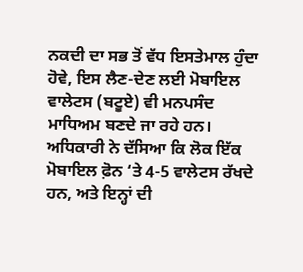ਨਕਦੀ ਦਾ ਸਭ ਤੋਂ ਵੱਧ ਇਸਤੇਮਾਲ ਹੁੰਦਾ ਹੋਵੇ, ਇਸ ਲੈਣ-ਦੇਣ ਲਈ ਮੋਬਾਇਲ ਵਾਲੇਟਸ (ਬਟੂਏ) ਵੀ ਮਨਪਸੰਦ ਮਾਧਿਅਮ ਬਣਦੇ ਜਾ ਰਹੇ ਹਨ। ਅਧਿਕਾਰੀ ਨੇ ਦੱਸਿਆ ਕਿ ਲੋਕ ਇੱਕ ਮੋਬਾਇਲ ਫ਼ੋਨ ‘ਤੇ 4-5 ਵਾਲੇਟਸ ਰੱਖਦੇ ਹਨ, ਅਤੇ ਇਨ੍ਹਾਂ ਦੀ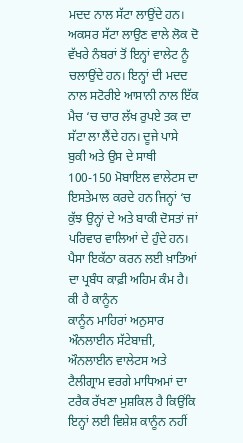ਮਦਦ ਨਾਲ ਸੱਟਾ ਲਾਉਂਦੇ ਹਨ। ਅਕਸਰ ਸੱਟਾ ਲਾਉਣ ਵਾਲੇ ਲੋਕ ਦੋ ਵੱਖਰੇ ਨੰਬਰਾਂ ਤੋਂ ਇਨ੍ਹਾਂ ਵਾਲੇਟ ਨੂੰ ਚਲਾਉਂਦੇ ਹਨ। ਇਨ੍ਹਾਂ ਦੀ ਮਦਦ ਨਾਲ ਸਟੋਰੀਏ ਆਸਾਨੀ ਨਾਲ ਇੱਕ ਮੈਚ ‘ਚ ਚਾਰ ਲੱਖ ਰੁਪਏ ਤਕ ਦਾ ਸੱਟਾ ਲਾ ਲੈਂਦੇ ਹਨ। ਦੂਜੇ ਪਾਸੇ ਬੁਕੀ ਅਤੇ ਉਸ ਦੇ ਸਾਥੀ 100-150 ਮੋਬਾਇਲ ਵਾਲੇਟਸ ਦਾ ਇਸਤੇਮਾਲ ਕਰਦੇ ਹਨ ਜਿਨ੍ਹਾਂ ‘ਚ ਕੁੱਝ ਉਨ੍ਹਾਂ ਦੇ ਅਤੇ ਬਾਕੀ ਦੋਸਤਾਂ ਜਾਂ ਪਰਿਵਾਰ ਵਾਲਿਆਂ ਦੇ ਹੁੰਦੇ ਹਨ। ਪੈਸਾ ਇਕੱਠਾ ਕਰਨ ਲਈ ਖ਼ਾਤਿਆਂ ਦਾ ਪ੍ਰਬੰਧ ਕਾਫ਼ੀ ਅਹਿਮ ਕੰਮ ਹੈ।
ਕੀ ਹੈ ਕਾਨੂੰਨ
ਕਾਨੂੰਨ ਮਾਹਿਰਾਂ ਅਨੁਸਾਰ ਔਨਲਾਈਨ ਸੱਟੇਬਾਜ਼ੀ, ਔਨਲਾਈਨ ਵਾਲੇਟਸ ਅਤੇ ਟੈਲੀਗ੍ਰਾਮ ਵਰਗੇ ਮਾਧਿਅਮਾਂ ਦਾ ਟਰੈਕ ਰੱਖਣਾ ਮੁਸ਼ਕਿਲ ਹੈ ਕਿਉਂਕਿ ਇਨ੍ਹਾਂ ਲਈ ਵਿਸ਼ੇਸ਼ ਕਾਨੂੰਨ ਨਹੀਂ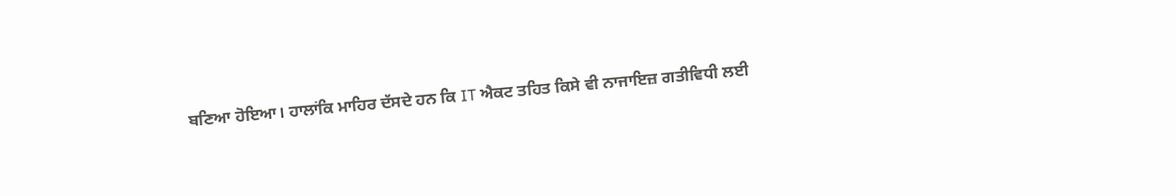ਬਣਿਆ ਹੋਇਆ। ਹਾਲਾਂਕਿ ਮਾਹਿਰ ਦੱਸਦੇ ਹਨ ਕਿ IT ਐਕਟ ਤਹਿਤ ਕਿਸੇ ਵੀ ਨਾਜਾਇਜ਼ ਗਤੀਵਿਧੀ ਲਈ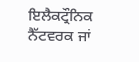ਇਲੈਕਟ੍ਰੌਨਿਕ ਨੈੱਟਵਰਕ ਜਾਂ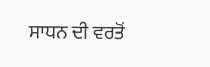ਸਾਧਨ ਦੀ ਵਰਤੋਂ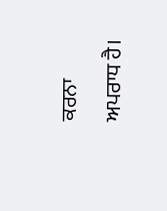ਕਰਨਾ ਅਪਰਾਧ ਹੈ।